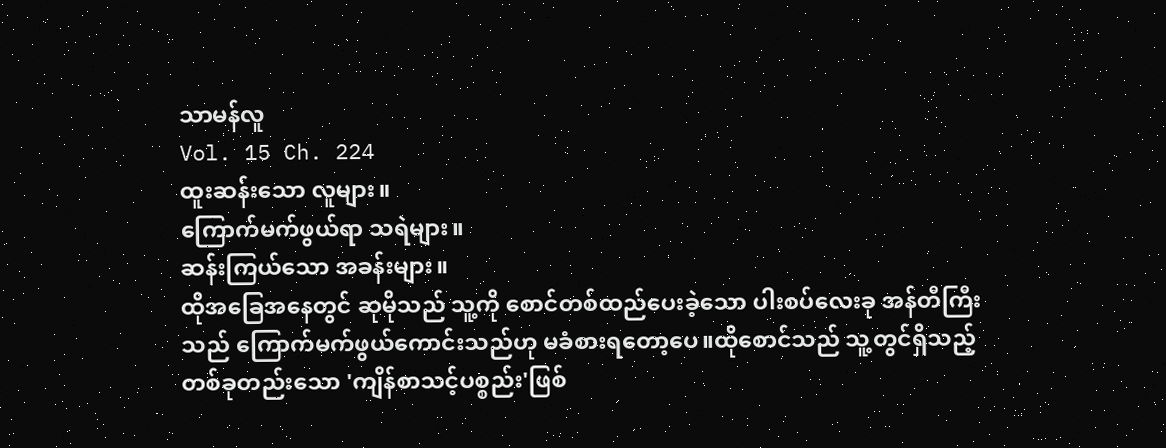သာမန်လူ
Vol. 15 Ch. 224
ထူးဆန်းသော လူများ။
ကြောက်မက်ဖွယ်ရာ သရဲများ။
ဆန်းကြယ်သော အခန်းများ။
ထိုအခြေအနေတွင် ဆုမိုသည် သူ့ကို စောင်တစ်ထည်ပေးခဲ့သော ပါးစပ်လေးခု အန်တီကြီးသည် ကြောက်မက်ဖွယ်ကောင်းသည်ဟု မခံစားရတော့ပေ။ထိုစောင်သည် သူ့တွင်ရှိသည့် တစ်ခုတည်းသော 'ကျိန်စာသင့်ပစ္စည်း'ဖြစ်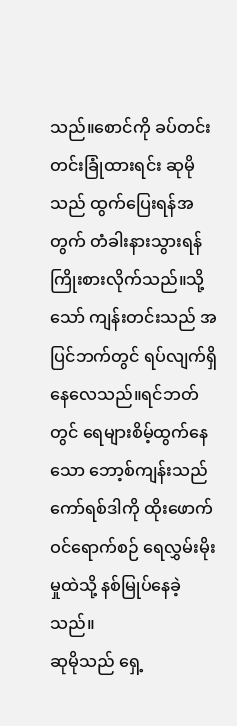သည်။စောင်ကို ခပ်တင်းတင်းခြုံထားရင်း ဆုမိုသည် ထွက်ပြေးရန်အတွက် တံခါးနားသွားရန်ကြိုးစားလိုက်သည်။သို့သော် ကျန်းတင်းသည် အပြင်ဘက်တွင် ရပ်လျက်ရှိနေလေသည်။ရင်ဘတ်တွင် ရေများစိမ့်ထွက်နေသော ဘော့စ်ကျန်းသည် ကော်ရစ်ဒါကို ထိုးဖောက်ဝင်ရောက်စဉ် ရေလွှမ်းမိုးမှုထဲသို့ နစ်မြုပ်နေခဲ့သည်။
ဆုမိုသည် ရှေ့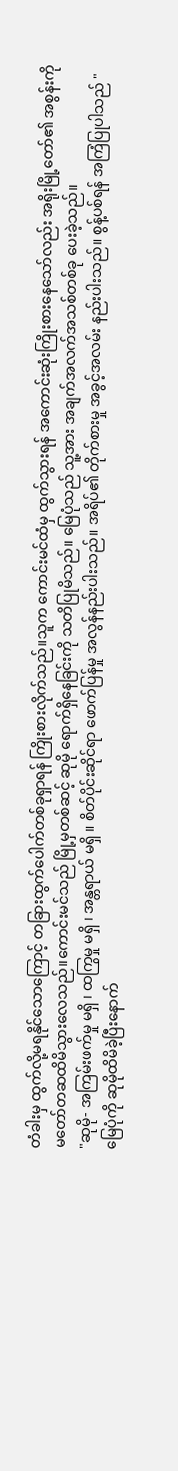တံခါးမှ ထွက်လို့မရနိုင်သောကြောင့် တခြားထွက်ပေါက်တစ်ခုရှာရန် ကြိုးစားလိုက်သည်။သူက ကောင်းမင်ထံမှ ထွက်သွားရန် အကောင်းဆုံးကြိုးစားနေသော်လည်း အရိုးမြို့တော်၏ အစွန်းကို မတော်တဆထိမိသွားလေသည်။ကောင်းမင်သည် မြို့မှတစ်ဆင့် ဆုမို ရောက်ရှိနေခြင်းကို သတိပြုမိသည်။ မြေပုံသည် သူ့အား အချက်အလက်အသစ်တစ်ခု ပေးခဲ့သည်။
"ဆုမို- အကြမ်းဖက်မှု မရှိ ၊ ထကြွမှု မရှိ ၊ အန္တရာယ် မရှိ ။ စိတ်ပိုင်းဆိုင်ရာ ဖောက်ပြန်မှု အလွန်နည်းပါးသည်။ အရိပ်၏ တိုက်စားမှု အခွင့်အလမ်း နည်းပါးသည်။ စွန့်ပစ်ရန် အကြံပြုပါသည် "
မြေပုံကို ဆုမိုထိမိခဲ့ပြီးနောက်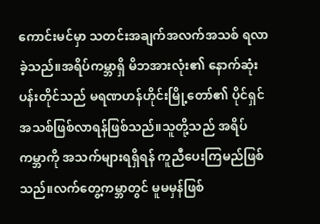ကောင်းမင်မှာ သတင်းအချက်အလက်အသစ် ရလာခဲ့သည်။အရိပ်ကမ္ဘာရှိ မိဘအားလုံး၏ နောက်ဆုံးပန်းတိုင်သည် မရဏဟန်ဟိုင်းမြို့တော်၏ ပိုင်ရှင်အသစ်ဖြစ်လာရန်ဖြစ်သည်။သူတို့သည် အရိပ်ကမ္ဘာကို အသက်များရရှိရန် ကူညီပေးကြမည်ဖြစ်သည်။လက်တွေ့ကမ္ဘာတွင် မူမမှန်ဖြစ်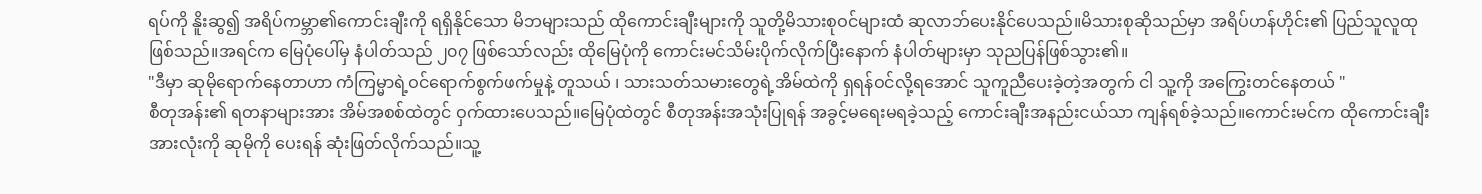ရပ်ကို နိူးဆွ၍ အရိပ်ကမ္ဘာ၏ကောင်းချီးကို ရရှိနိုင်သော မိဘများသည် ထိုကောင်းချီးများကို သူတို့မိသားစုဝင်များထံ ဆုလာဘ်ပေးနိုင်ပေသည်။မိသားစုဆိုသည်မှာ အရိပ်ဟန်ဟိုင်း၏ ပြည်သူလူထုဖြစ်သည်။အရင်က မြေပုံပေါ်မှ နံပါတ်သည် ၂၀၇ ဖြစ်သော်လည်း ထိုမြေပုံကို ကောင်းမင်သိမ်းပိုက်လိုက်ပြီးနောက် နံပါတ်များမှာ သုညပြန်ဖြစ်သွား၏။
"ဒီမှာ ဆုမိုရောက်နေတာဟာ ကံကြမ္မာရဲ့ဝင်ရောက်စွက်ဖက်မှုနဲ့ တူသယ် ၊ သားသတ်သမားတွေရဲ့အိမ်ထဲကို ရှရန်ဝင်လို့ရအောင် သူကူညီပေးခဲ့တဲ့အတွက် ငါ သူ့ကို အကြွေးတင်နေတယ် "
စီတုအန်း၏ ရတနာများအား အိမ်အစစ်ထဲတွင် ဝှက်ထားပေသည်။မြေပုံထဲတွင် စီတုအန်းအသုံးပြုရန် အခွင့်မရေးမရခဲ့သည့် ကောင်းချီးအနည်းငယ်သာ ကျန်ရစ်ခဲ့သည်။ကောင်းမင်က ထိုကောင်းချီးအားလုံးကို ဆုမိုကို ပေးရန် ဆုံးဖြတ်လိုက်သည်။သူ့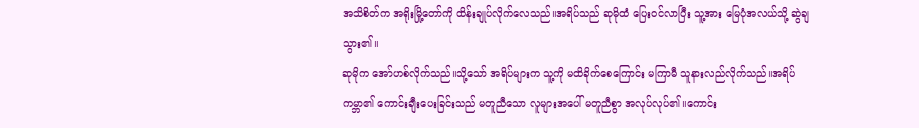အသိစိတ်က အရိုးမြို့တော်ကို ထိန်းချုပ်လိုက်လေသည်။အရိပ်သည် ဆုမိုထံ ပြေးဝင်လာပြီး သူ့အား မြေပုံအလယ်သို့ ဆွဲချသွား၏။
ဆုမိုက အော်ဟစ်လိုက်သည်။သို့သော် အရိပ်များက သူ့ကို မထိခိုက်စေကြောင်း မကြာမီ သူနားလည်လိုက်သည်။အရိပ်ကမ္ဘာ၏ ကောင်းချီးပေးခြင်းသည် မတူညီသော လူများအပေါ် မတူညီစွာ အလုပ်လုပ်၏။ကောင်း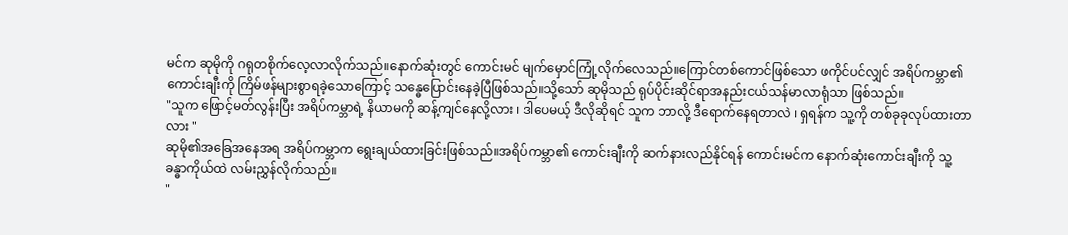မင်က ဆုမိုကို ဂရုတစိုက်လေ့လာလိုက်သည်။နောက်ဆုံးတွင် ကောင်းမင် မျက်မှောင်ကြုံ့လိုက်လေသည်။ကြောင်တစ်ကောင်ဖြစ်သော ဖကိုင်ပင်လျှင် အရိပ်ကမ္ဘာ၏ ကောင်းချီးကို ကြိမ်ဖန်များစွာရခဲ့သောကြောင့် သန္ဓေပြောင်းနေခဲ့ပြီဖြစ်သည်။သို့သော် ဆုမိုသည် ရုပ်ပိုင်းဆိုင်ရာအနည်းငယ်သန်မာလာရုံသာ ဖြစ်သည်။
"သူက ဖြောင့်မတ်လွန်းပြီး အရိပ်ကမ္ဘာရဲ့ နိယာမကို ဆန့်ကျင်နေလို့လား ၊ ဒါပေမယ့် ဒီလိုဆိုရင် သူက ဘာလို့ ဒီရောက်နေရတာလဲ ၊ ရှရန်က သူ့ကို တစ်ခုခုလုပ်ထားတာလား "
ဆုမို၏အခြေအနေအရ အရိပ်ကမ္ဘာက ရွေးချယ်ထားခြင်းဖြစ်သည်။အရိပ်ကမ္ဘာ၏ ကောင်းချီးကို ဆက်နားလည်နိုင်ရန် ကောင်းမင်က နောက်ဆုံးကောင်းချီးကို သူ့ခန္ဓာကိုယ်ထဲ လမ်းညွှန်လိုက်သည်။
"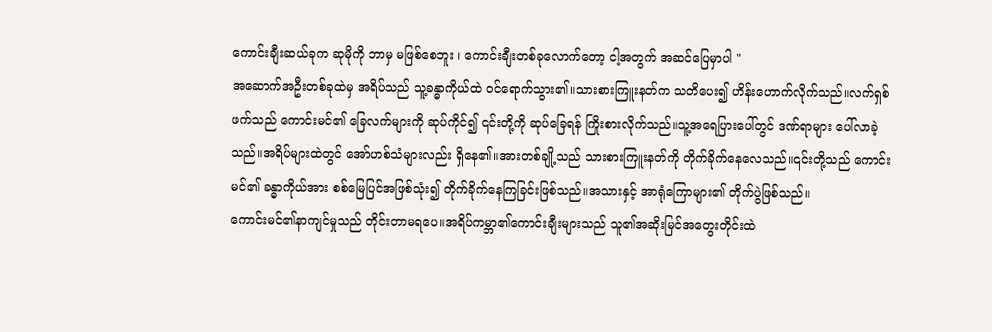ကောင်းချီးဆယ်ခုက ဆုမိုကို ဘာမှ မဖြစ်စေဘူး ၊ ကောင်းချီးတစ်ခုလောက်တော့ ငါ့အတွက် အဆင်ပြေမှာပါ "
အဆောက်အဦးတစ်ခုထဲမှ အရိပ်သည် သူ့ခန္ဓာကိုယ်ထဲ ဝင်ရောက်သွား၏။သားစားကြူးနတ်က သတိပေး၍ ဟိန်းဟောက်လိုက်သည်။လက်ရှစ်ဖက်သည် ကောင်းမင်၏ ခြေလက်များကို ဆုပ်ကိုင်၍ ၎င်းတို့ကို ဆုပ်ခြေရန် ကြိုးစားလိုက်သည်။သူ့အရေပြားပေါ်တွင် ဒဏ်ရာများ ပေါ်လာခဲ့သည်။အရိပ်များထဲတွင် အော်ဟစ်သံများလည်း ရှိနေ၏။အားတစ်ချို့သည် သားစားကြူးနတ်ကို တိုက်ခိုက်နေလေသည်။၎င်းတို့သည် ကောင်းမင်၏ ခန္ဓာကိုယ်အား စစ်မြေပြင်အဖြစ်သုံး၍ တိုက်ခိုက်နေကြခြင်းဖြစ်သည်။အသားနှင့် အာရုံကြောများ၏ တိုက်ပွဲဖြစ်သည်။
ကောင်းမင်၏နာကျင်မှုသည် တိုင်းတာမရပေ။အရိပ်ကမ္ဘာ၏ကောင်းချီးများသည် သူ၏အဆိုးမြင်အတွေးတိုင်းထဲ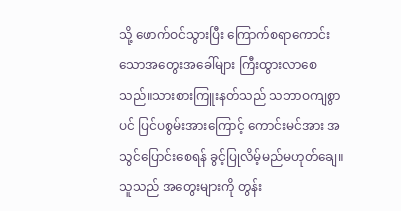သို့ ဖောက်ဝင်သွားပြီး ကြောက်စရာကောင်းသောအတွေးအခေါ်များ ကြီးထွားလာစေသည်။သားစားကြူးနတ်သည် သဘာဝကျစွာပင် ပြင်ပစွမ်းအားကြောင့် ကောင်းမင်အား အသွင်ပြောင်းစေရန် ခွင့်ပြုလိမ့်မည်မဟုတ်ချေ။သူသည် အတွေးများကို တွန်း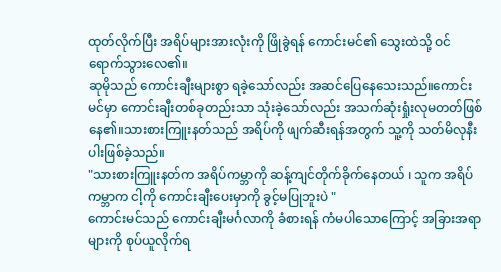ထုတ်လိုက်ပြီး အရိပ်များအားလုံးကို ဖြိုခွဲရန် ကောင်းမင်၏ သွေးထဲသို့ ဝင်ရောက်သွားလေ၏။
ဆုမိုသည် ကောင်းချီးများစွာ ရခဲ့သော်လည်း အဆင်ပြေနေသေးသည်။ကောင်းမင်မှာ ကောင်းချီးတစ်ခုတည်းသာ သုံးခဲ့သော်လည်း အသက်ဆုံးရှုံးလုမတတ်ဖြစ်နေ၏။သားစားကြူးနတ်သည် အရိပ်ကို ဖျက်ဆီးရန်အတွက် သူ့ကို သတ်မိလုနီးပါးဖြစ်ခဲ့သည်။
"သားစားကြူးနတ်က အရိပ်ကမ္ဘာကို ဆန့်ကျင်တိုက်ခိုက်နေတယ် ၊ သူက အရိပ်ကမ္ဘာက ငါ့ကို ကောင်းချီးပေးမှာကို ခွင့်မပြုဘူးပဲ "
ကောင်းမင်သည် ကောင်းချီးမင်္ဂလာကို ခံစားရန် ကံမပါသောကြောင့် အခြားအရာများကို စုပ်ယူလိုက်ရ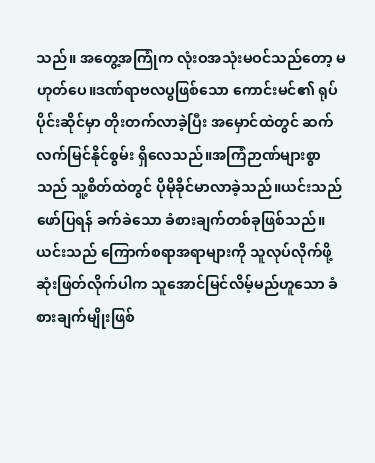သည်။ အတွေ့အကြုံက လုံးဝအသုံးမဝင်သည်တော့ မဟုတ်ပေ။ဒဏ်ရာဗလပွဖြစ်သော ကောင်းမင်၏ ရုပ်ပိုင်းဆိုင်မှာ တိုးတက်လာခဲ့ပြီး အမှောင်ထဲတွင် ဆက်လက်မြင်နိုင်စွမ်း ရှိလေသည်။အကြံဉာဏ်များစွာသည် သူ့စိတ်ထဲတွင် ပိုမိုခိုင်မာလာခဲ့သည်။ယင်းသည် ဖော်ပြရန် ခက်ခဲသော ခံစားချက်တစ်ခုဖြစ်သည်။ယင်းသည် ကြောက်စရာအရာများကို သူလုပ်လိုက်ဖို့ ဆုံးဖြတ်လိုက်ပါက သူအောင်မြင်လိမ့်မည်ဟူသော ခံစားချက်မျိုးဖြစ်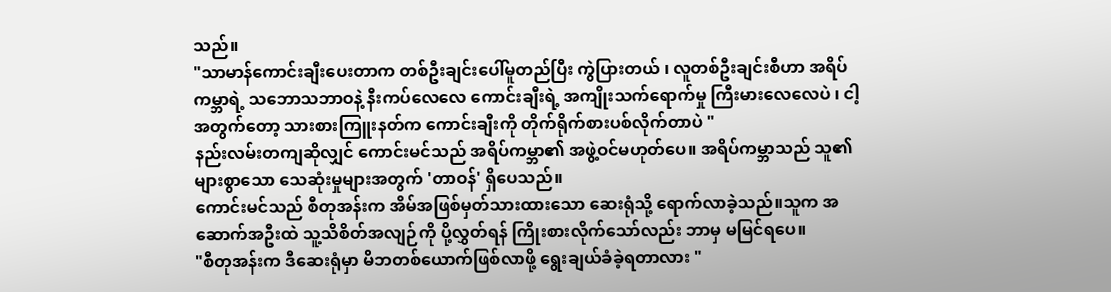သည်။
"သာမာန်ကောင်းချီးပေးတာက တစ်ဦးချင်းပေါ်မူတည်ပြီး ကွဲပြားတယ် ၊ လူတစ်ဦးချင်းစီဟာ အရိပ်ကမ္ဘာရဲ့ သဘောသဘာဝနဲ့ နီးကပ်လေလေ ကောင်းချီးရဲ့ အကျိုးသက်ရောက်မှု ကြီးမားလေလေပဲ ၊ ငါ့အတွက်တော့ သားစားကြူးနတ်က ကောင်းချီးကို တိုက်ရိုက်စားပစ်လိုက်တာပဲ "
နည်းလမ်းတကျဆိုလျှင် ကောင်းမင်သည် အရိပ်ကမ္ဘာ၏ အဖွဲ့ဝင်မဟုတ်ပေ။ အရိပ်ကမ္ဘာသည် သူ၏များစွာသော သေဆုံးမှုများအတွက် 'တာဝန်' ရှိပေသည်။
ကောင်းမင်သည် စီတုအန်းက အိမ်အဖြစ်မှတ်သားထားသော ဆေးရုံသို့ ရောက်လာခဲ့သည်။သူက အဆောက်အဦးထဲ သူ့သိစိတ်အလျဉ်ကို ပို့လွှတ်ရန် ကြိုးစားလိုက်သော်လည်း ဘာမှ မမြင်ရပေ။
"စီတုအန်းက ဒီဆေးရုံမှာ မိဘတစ်ယောက်ဖြစ်လာဖို့ ရွေးချယ်ခံခဲ့ရတာလား "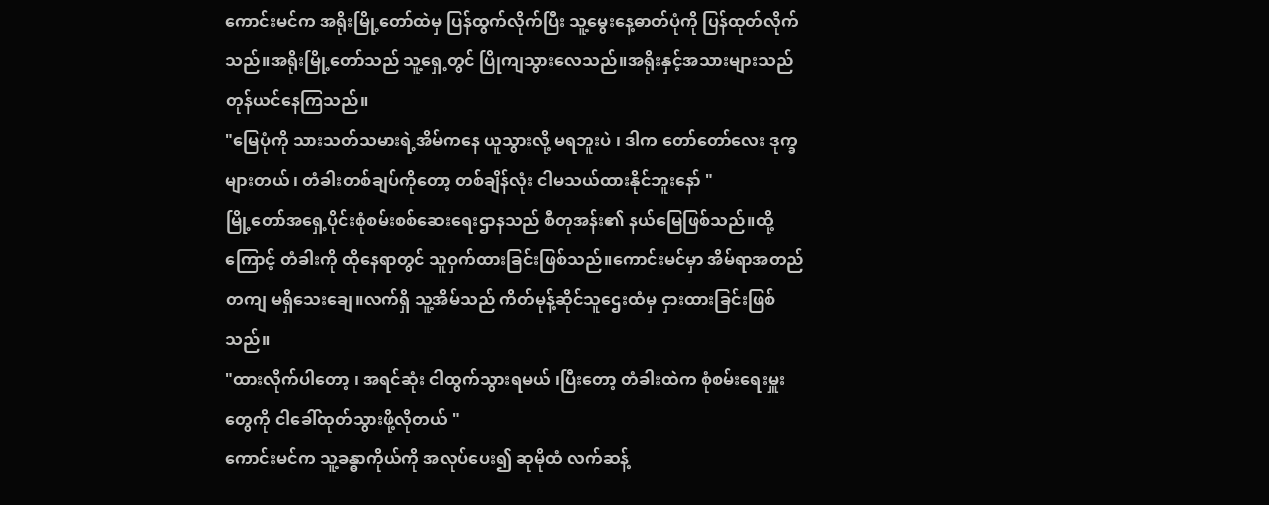ကောင်းမင်က အရိုးမြို့တော်ထဲမှ ပြန်ထွက်လိုက်ပြီး သူ့မွေးနေ့ဓာတ်ပုံကို ပြန်ထုတ်လိုက်သည်။အရိုးမြို့တော်သည် သူ့ရှေ့တွင် ပြိုကျသွားလေသည်။အရိုးနှင့်အသားများသည် တုန်ယင်နေကြသည်။
"မြေပုံကို သားသတ်သမားရဲ့အိမ်ကနေ ယူသွားလို့ မရဘူးပဲ ၊ ဒါက တော်တော်လေး ဒုက္ခများတယ် ၊ တံခါးတစ်ချပ်ကိုတော့ တစ်ချိန်လုံး ငါမသယ်ထားနိုင်ဘူးနော် "
မြို့တော်အရှေ့ပိုင်းစုံစမ်းစစ်ဆေးရေးဌာနသည် စီတုအန်း၏ နယ်မြေဖြစ်သည်။ထို့ကြောင့် တံခါးကို ထိုနေရာတွင် သူဝှက်ထားခြင်းဖြစ်သည်။ကောင်းမင်မှာ အိမ်ရာအတည်တကျ မရှိသေးချေ။လက်ရှိ သူ့အိမ်သည် ကိတ်မုန့်ဆိုင်သူဌေးထံမှ ငှားထားခြင်းဖြစ်သည်။
"ထားလိုက်ပါတော့ ၊ အရင်ဆုံး ငါထွက်သွားရမယ် ၊ပြီးတော့ တံခါးထဲက စုံစမ်းရေးမှူးတွေကို ငါခေါ်ထုတ်သွားဖို့လိုတယ် "
ကောင်းမင်က သူ့ခန္ဓာကိုယ်ကို အလုပ်ပေး၍ ဆုမိုထံ လက်ဆန့်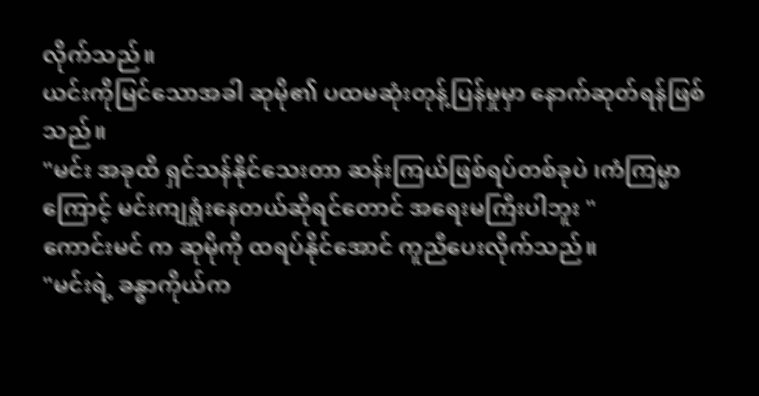လိုက်သည်။
ယင်းကိုမြင်သောအခါ ဆုမို၏ ပထမဆုံးတုန့်ပြန်မှုမှာ နောက်ဆုတ်ရန်ဖြစ်သည်။
"မင်း အခုထိ ရှင်သန်နိုင်သေးတာ ဆန်းကြယ်ဖြစ်ရပ်တစ်ခုပဲ ၊ကံကြမ္မာကြောင့် မင်းကျရှုံးနေတယ်ဆိုရင်တောင် အရေးမကြီးပါဘူး "
ကောင်းမင် က ဆုမိုကို ထရပ်နိုင်အောင် ကူညီပေးလိုက်သည်။
"မင်းရဲ့ ခန္ဓာကိုယ်က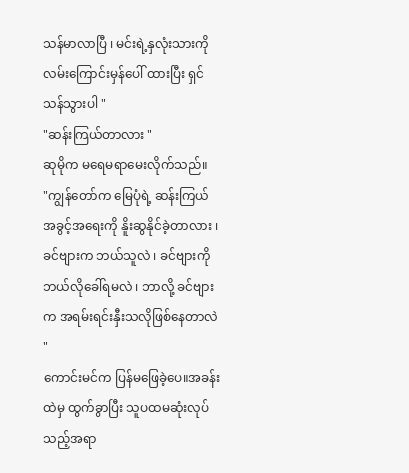သန်မာလာပြီ ၊ မင်းရဲ့နှလုံးသားကို လမ်းကြောင်းမှန်ပေါ် ထားပြီး ရှင်သန်သွားပါ "
"ဆန်းကြယ်တာလား "
ဆုမိုက မရေမရာမေးလိုက်သည်။
"ကျွန်တော်က မြေပုံရဲ့ ဆန်းကြယ်အခွင့်အရေးကို နိူးဆွနိုင်ခဲ့တာလား ၊ ခင်ဗျားက ဘယ်သူလဲ ၊ ခင်ဗျားကို ဘယ်လိုခေါ်ရမလဲ ၊ ဘာလို့ ခင်ဗျားက အရမ်းရင်းနှီးသလိုဖြစ်နေတာလဲ "
ကောင်းမင်က ပြန်မဖြေခဲ့ပေ။အခန်းထဲမှ ထွက်ခွာပြီး သူပထမဆုံးလုပ်သည့်အရာ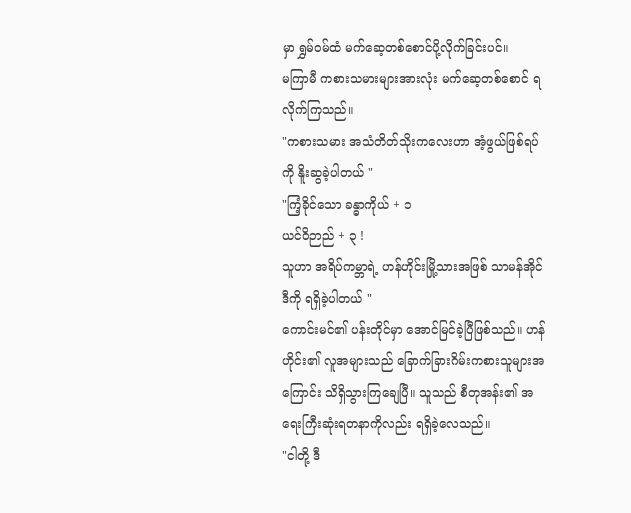မှာ ရွှမ်ဝမ်ထံ မက်ဆေ့တစ်စောင်ပို့လိုက်ခြင်းပင်။
မကြာမီ ကစားသမားများအားလုံး မက်ဆေ့တစ်စောင် ရလိုက်ကြသည်။
"ကစားသမား အသံတိတ်သိုးကလေးဟာ အံ့ဖွယ်ဖြစ်ရပ်ကို နိူးဆွခဲ့ပါတယ် "
"ကြံ့ခိုင်သော ခန္ဓာကိုယ် + ၁
ယင်ဝိဉာည် + ၃ !
သူဟာ အရိပ်ကမ္ဘာရဲ့ ဟန်ဟိုင်းမြို့သားအဖြစ် သာမန်အိုင်ဒီကို ရရှိခဲ့ပါတယ် "
ကောင်းမင်၏ ပန်းတိုင်မှာ အောင်မြင်ခဲ့ပြီဖြစ်သည်။ ဟန်ဟိုင်း၏ လူအများသည် ခြောက်ခြားဂိမ်းကစားသူများအကြောင်း သိရှိသွားကြချေပြီ။ သူသည် စီတုအန်း၏ အရေးကြီးဆုံးရတနာကိုလည်း ရရှိခဲ့လေသည်။
"ငါတို့ ဒီ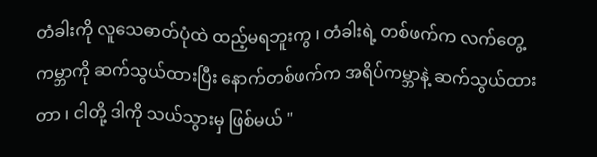တံခါးကို လူသေဓာတ်ပုံထဲ ထည့်မရဘူးကွ ၊ တံခါးရဲ့ တစ်ဖက်က လက်တွေ့ကမ္ဘာကို ဆက်သွယ်ထားပြီး နောက်တစ်ဖက်က အရိပ်ကမ္ဘာနဲ့ ဆက်သွယ်ထားတာ ၊ ငါတို့ ဒါကို သယ်သွားမှ ဖြစ်မယ် "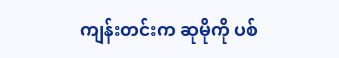ကျန်းတင်းက ဆုမိုကို ပစ်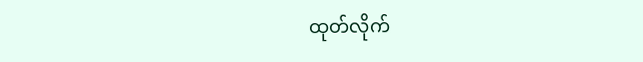ထုတ်လိုက်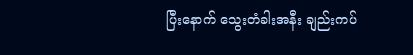ပြီးနောက် သွေးတံခါးအနီး ချည်းကပ်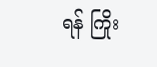ရန် ကြိုး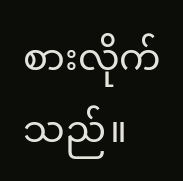စားလိုက်သည်။